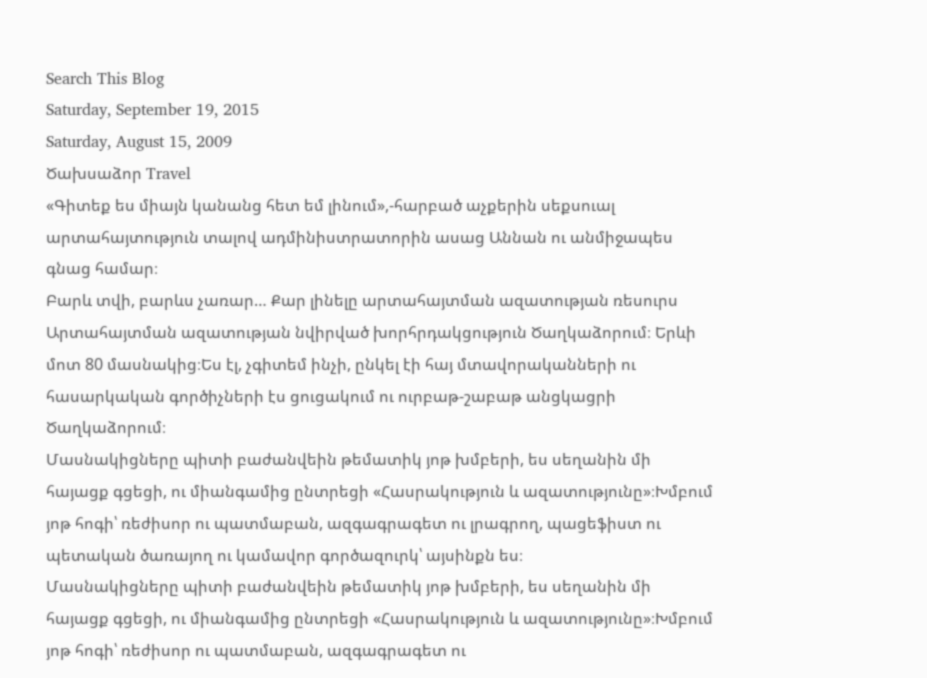Search This Blog
Saturday, September 19, 2015
Saturday, August 15, 2009
Ծախսաձոր Travel
«Գիտեք ես միայն կանանց հետ եմ լինում»,-հարբած աչքերին սեքսուալ արտահայտություն տալով ադմինիստրատորին ասաց Աննան ու անմիջապես գնաց համար։
Բարև տվի, բարևս չառար… Քար լինելը արտահայտման ազատության ռեսուրս
Արտահայտման ազատության նվիրված խորհրդակցություն Ծաղկաձորում։ Երևի մոտ 80 մասնակից։Ես էլ, չգիտեմ ինչի, ընկել էի հայ մտավորականների ու հասարկական գործիչների էս ցուցակում ու ուրբաթ-շաբաթ անցկացրի Ծաղկաձորում։
Մասնակիցները պիտի բաժանվեին թեմատիկ յոթ խմբերի, ես սեղանին մի հայացք գցեցի, ու միանգամից ընտրեցի «Հասրակություն և ազատությունը»։Խմբում յոթ հոգի՝ ռեժիսոր ու պատմաբան, ազգագրագետ ու լրագրող, պացեֆիստ ու պետական ծառայող ու կամավոր գործազուրկ՝ այսինքն ես։
Մասնակիցները պիտի բաժանվեին թեմատիկ յոթ խմբերի, ես սեղանին մի հայացք գցեցի, ու միանգամից ընտրեցի «Հասրակություն և ազատությունը»։Խմբում յոթ հոգի՝ ռեժիսոր ու պատմաբան, ազգագրագետ ու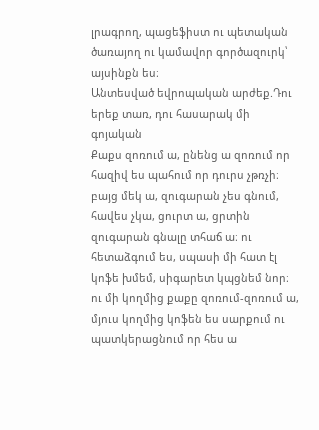լրագրող, պացեֆիստ ու պետական ծառայող ու կամավոր գործազուրկ՝ այսինքն ես։
Անտեսված եվրոպական արժեք.Դու երեք տառ, դու հասարակ մի գոյական
Քաքս զոռում ա, ընենց ա զոռում որ հազիվ ես պահում որ դուրս չթռչի։ բայց մեկ ա, զուգարան չես գնում, հավես չկա, ցուրտ ա, ցրտին զուգարան գնալը տհաճ ա։ ու հետաձգում ես, սպասի մի հատ էլ կոֆե խմեմ, սիգարետ կպցնեմ նոր։ ու մի կողմից քաքը զոռում-զոռում ա, մյուս կողմից կոֆեն ես սարքում ու պատկերացնում որ հես ա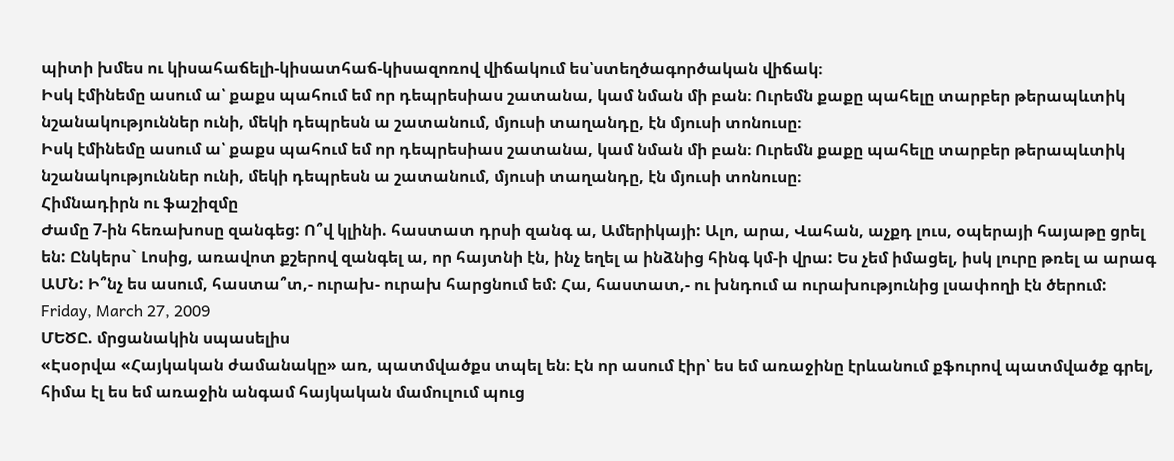պիտի խմես ու կիսահաճելի-կիսատհաճ-կիսազոռով վիճակում ես՝ստեղծագործական վիճակ։
Իսկ էմինեմը ասում ա՝ քաքս պահում եմ որ դեպրեսիաս շատանա, կամ նման մի բան։ Ուրեմն քաքը պահելը տարբեր թերապևտիկ նշանակություններ ունի, մեկի դեպրեսն ա շատանում, մյուսի տաղանդը, էն մյուսի տոնուսը։
Իսկ էմինեմը ասում ա՝ քաքս պահում եմ որ դեպրեսիաս շատանա, կամ նման մի բան։ Ուրեմն քաքը պահելը տարբեր թերապևտիկ նշանակություններ ունի, մեկի դեպրեսն ա շատանում, մյուսի տաղանդը, էն մյուսի տոնուսը։
Հիմնադիրն ու ֆաշիզմը
Ժամը 7-ին հեռախոսը զանգեց: Ո՞վ կլինի. հաստատ դրսի զանգ ա, Ամերիկայի: Ալո, արա, Վահան, աչքդ լուս, օպերայի հայաթը ցրել են: Ընկերս` Լոսից, առավոտ քշերով զանգել ա, որ հայտնի էն, ինչ եղել ա ինձնից հինգ կմ-ի վրա: Ես չեմ իմացել, իսկ լուրը թռել ա արագ ԱՄՆ: Ի՞նչ ես ասում, հաստա՞տ,- ուրախ- ուրախ հարցնում եմ: Հա, հաստատ,- ու խնդում ա ուրախությունից լսափողի էն ծերում:
Friday, March 27, 2009
ՄԵԾԸ. մրցանակին սպասելիս
«Էսօրվա «Հայկական ժամանակը» առ, պատմվածքս տպել են։ Էն որ ասում էիր՝ ես եմ առաջինը էրևանում քֆուրով պատմվածք գրել, հիմա էլ ես եմ առաջին անգամ հայկական մամուլում պուց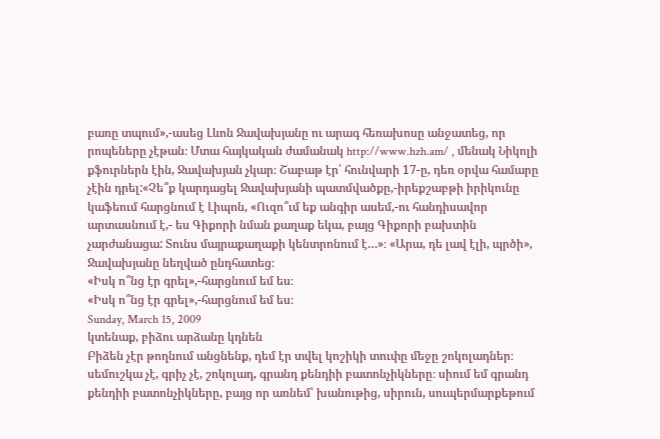բառը տպում»,-ասեց Լևոն Ջավախյանը ու արագ հեռախոսը անջատեց, որ րոպեները չէթան։ Մտա հայկական ժամանակ http://www.hzh.am/ , մենակ Նիկոլի քֆուրներն էին, Ջավախյան չկար։ Շաբաթ էր՝ հունվարի 17-ը, դեռ օրվա համարը չէին դրել:«Չե՞ք կարդացել Ջավախյանի պատմվածքը,-իրեքշաբթի իրիկունը կաֆեում հարցնում է Լիպոն, «Ուզո՞ւմ եք անգիր ասեմ,-ու հանդիսավոր արտասնում է,- ես Գիքորի նման քաղաք եկա, բայց Գիքորի բախտին չարժանացա: Տունս մայրաքաղաքի կենտրոնում է…»։ «Արա, դե լավ էլի, պրծի», Ջավախյանը նեղված ընդհատեց։
«Իսկ ո՞նց էր գրել»,-հարցնում եմ ես։
«Իսկ ո՞նց էր գրել»,-հարցնում եմ ես։
Sunday, March 15, 2009
կտենաք, բիձու արձանը կդնեն
Բիձեն չէր թողնում անցնենք, դեմ էր տվել կոշիկի տուփը մեջը շոկոլադներ։ սեմուշկա չէ, գրիչ չէ, շոկոլադ, գրանդ քենդիի բատոնչիկները։ սիում եմ գրանդ քենդիի բատոնչիկները, բայց որ առնեմ՝ խանութից, սիրուն, սուպերմարքեթում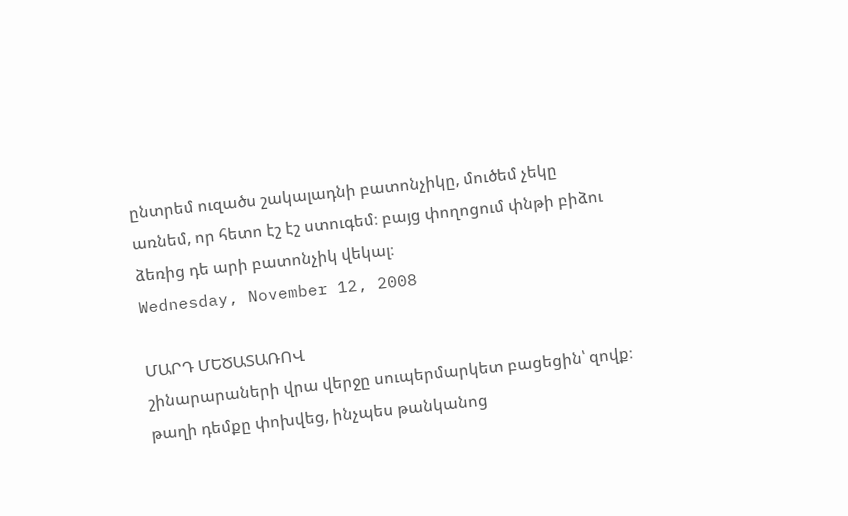ընտրեմ ուզածս շակալադնի բատոնչիկը, մուծեմ չեկը առնեմ, որ հետո էշ էշ ստուգեմ։ բայց փողոցում փնթի բիձու ձեռից դե արի բատոնչիկ վեկալ։
Wednesday, November 12, 2008

ՄԱՐԴ ՄԵԾԱՏԱՌՈՎ
շինարարաների վրա վերջը սուպերմարկետ բացեցին՝ զովք։ թաղի դեմքը փոխվեց, ինչպես թանկանոց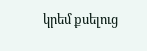կրեմ քսելուց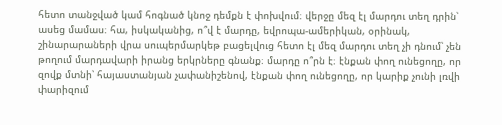հետո տանջված կամ հոգնած կնոջ դեմքն է փոխվում։ վերջը մեզ էլ մարդու տեղ դրին՝ ասեց մամաս։ հա, իսկականից, ո՞վ է մարդը, եվրոպա-ամերիկան, օրինակ, շինարարաների վրա սուպերմարկեթ բացելվուց հետո էլ մեզ մարդու տեղ չի դնում՝ չեն թողում մարդավարի իրանց երկրները գնանք։ մարդը ո՞րն է։ էնքան փող ունեցողը, որ զովք մտնի՝ հայաստանյան չափանիշենով, էնքան փող ունեցողը, որ կարիք չունի լռվի փարիզում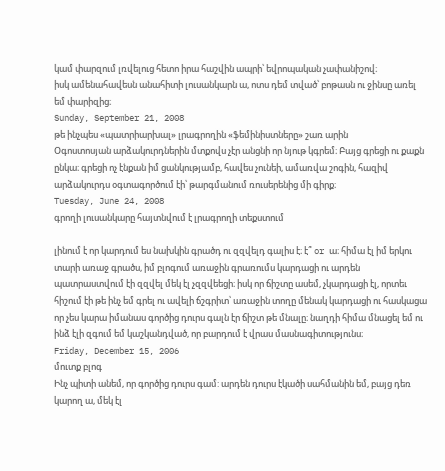կամ փարզում լռվելուց հետո իրա հաշվին ապրի՝ եվրոպական չափանիշով։
իսկ ամենահավեսն անահիտի լուսանկարն ա, ոտս դեմ տված՝ բոթասն ու ջինսը առել եմ փարիզից։
Sunday, September 21, 2008
թե ինչպես «պատրիարխալ» լրագրողին «ֆեմինիստները» շառ արին
Օգոստոսյան արձակուրդներին մտքովս չէր անցնի որ նյութ կգրեմ։ Բայց գրեցի ու քաքն ընկա։ գրեցի ոչ էնքան իմ ցանկությամբ, հավես չունեի, ամառվա շոգին, հազիվ արձակուրդս օգտագործում էի՝ թարգմանում ռուսերենից մի գիրք։
Tuesday, June 24, 2008
գրողի լուսանկարը հայտնվում է լրագրողի տեքստում

լինում է որ կարդում ես նախկին գրածդ ու զզվելդ գալիս է։ է՞ or ա։ հիմա էլ իմ երկու տարի առաջ գրածս, իմ բլոգում առաջին գրառումս կարդացի ու արդեն պատրաստվում էի զզվել մեկ էլ չզզվեեցի։ իսկ որ ճիշտը ասեմ, չկարդացի էլ, որտեւ հիշում էի թե ինչ եմ գրել ու ավելի ճշգրիտ՝ առաջին տողը մենակ կարդացի ու հասկացա որ չես կարա իմանաս գործից դուրս գալն էր ճիշտ թե մնալը։ նաղդի հիմա մնացել եմ ու ինձ էլի զգում եմ կաշկանդված, որ բարդում է վրաս մասնագիտությունս։
Friday, December 15, 2006
մուտք բլոգ
Ինչ պիտի անեմ, որ գործից դուրս գամ: արդեն դուրս էկածի սահմանին եմ, բայց դեռ կարող ա, մեկ էլ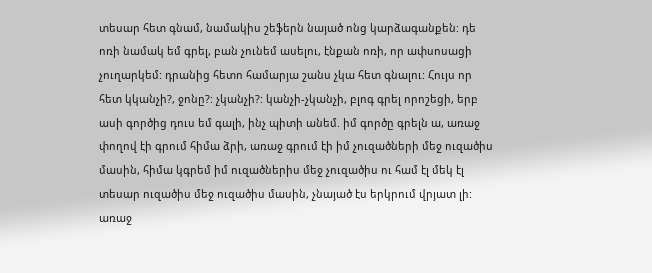տեսար հետ գնամ, նամակիս շեֆերն նայած ոնց կարձագանքեն: դե ոռի նամակ եմ գրել, բան չունեմ ասելու, էնքան ոռի, որ ափսոսացի չուղարկեմ: դրանից հետո համարյա շանս չկա հետ գնալու: Հույս որ հետ կկանչի?, ջոնը?: չկանչի?: կանչի-չկանչի, բլոգ գրել որոշեցի, երբ ասի գործից դուս եմ գալի, ինչ պիտի անեմ. իմ գործը գրելն ա, առաջ փողով էի գրում հիմա ձրի, առաջ գրում էի իմ չուզածների մեջ ուզածիս մասին, հիմա կգրեմ իմ ուզածներիս մեջ չուզածիս ու համ էլ մեկ էլ տեսար ուզածիս մեջ ուզածիս մասին, չնայած էս երկրում վրյատ լի: առաջ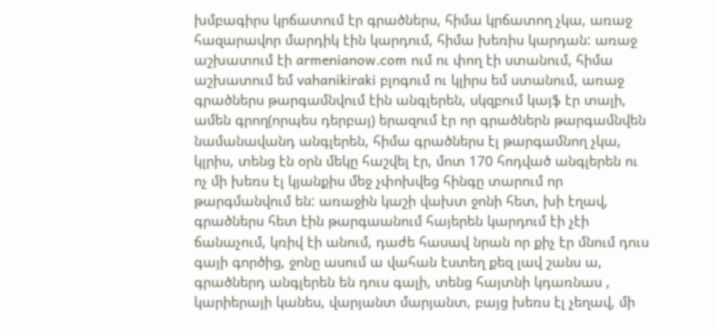խմբագիրս կրճատում էր գրածներս, հիմա կրճատող չկա, առաջ հազարավոր մարդիկ էին կարդում, հիմա խեռիս կարդան: առաջ աշխատում էի armenianow.com ում ու փող էի ստանում, հիմա աշխատում եմ vahanikiraki բլոգում ու կլիրս եմ ստանում, առաջ գրածներս թարգամնվում էին անգլերեն, սկզբում կայֆ էր տալի, ամեն գրող(որպես դերբայ) երազում էր որ գրածներն թարգամնվեն նամանավանդ անգլերեն, հիմա գրածներս էլ թարգամնող չկա, կլրիս, տենց էն օրն մեկը հաշվել էր, մոտ 170 հոդված անգլերեն ու ոչ մի խեռս էլ կյանքիս մեջ չփոխվեց հինգը տարում որ թարգմանվում են: առաջին կաշի վախտ ջոնի հետ, խի էղավ, գրածներս հետ էին թարգաանում հայերեն կարդում էի չէի ճանաչում, կռիվ էի անում, դաժե հասավ նրան որ քիչ էր մնում դուս գայի գործից, ջոնը ասում ա վահան էստեղ քեզ լավ շանս ա, գրածներդ անգլերեն են դուս գալի, տենց հայտնի կդառնաս , կարիերայի կանես, վարյանտ մարյանտ, բայց խեռս էլ չեղավ, մի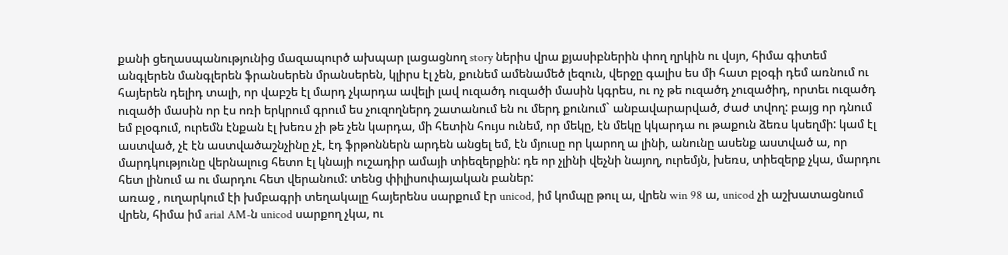քանի ցեղասպանությունից մազապուրծ ախպար լացացնող story ներիս վրա քյասիբներին փող ղրկին ու վսյո, հիմա գիտեմ անգլերեն մանգլերեն ֆրանսերեն մրանսերեն, կլիրս էլ չեն, քունեմ ամենամեծ լեզուն, վերջը գալիս ես մի հատ բլօգի դեմ առնում ու հայերեն դելիդ տալի, որ վաբշե էլ մարդ չկարդա ավելի լավ ուզածդ ուզածի մասին կգրես, ու ոչ թե ուզածդ չուզածիդ, որտեւ ուզածդ ուզածի մասին որ էս ոռի երկրում գրում ես չուզողներդ շատանում են ու մերդ քունում` անբավարարված, ժաժ տվող: բայց որ դնում եմ բլօգում, ուրեմն էնքան էլ խեռս չի թե չեն կարդա, մի հետին հույս ունեմ, որ մեկը, էն մեկը կկարդա ու թաքուն ձեռս կսեղմի: կամ էլ աստված, չէ էն աստվածաշնչինը չէ, էդ ֆրթոններն արդեն անցել եմ, էն մյուսը որ կարող ա լինի, անունը ասենք աստված ա, որ մարդկությունը վերնալուց հետո էլ կնայի ուշադիր ամայի տիեզերքին: դե որ չլինի վեչնի նայող, ուրեմյն, խեռս, տիեզերք չկա, մարդու հետ լինում ա ու մարդու հետ վերանում: տենց փիլիսոփայական բաներ:
առաջ , ուղարկում էի խմբագրի տեղակալը հայերենս սարքում էր unicod, իմ կոմպը թուլ ա, վրեն win 98 ա, unicod չի աշխատացնում վրեն, հիմա իմ arial AM-ն unicod սարքող չկա, ու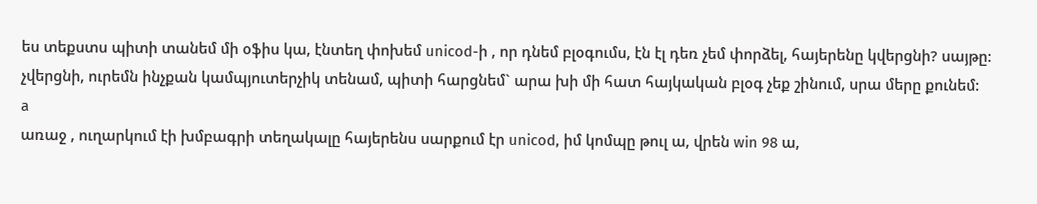ես տեքստս պիտի տանեմ մի օֆիս կա, էնտեղ փոխեմ unicod-ի , որ դնեմ բլօգումս, էն էլ դեռ չեմ փորձել, հայերենը կվերցնի? սայթը: չվերցնի, ուրեմն ինչքան կամպյուտերչիկ տենամ, պիտի հարցնեմ` արա խի մի հատ հայկական բլօգ չեք շինում, սրա մերը քունեմ:
a
առաջ , ուղարկում էի խմբագրի տեղակալը հայերենս սարքում էր unicod, իմ կոմպը թուլ ա, վրեն win 98 ա,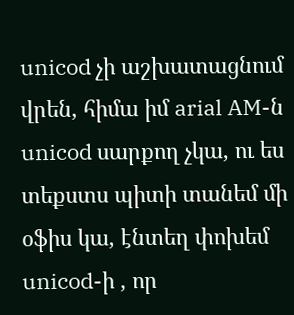unicod չի աշխատացնում վրեն, հիմա իմ arial AM-ն unicod սարքող չկա, ու ես տեքստս պիտի տանեմ մի օֆիս կա, էնտեղ փոխեմ unicod-ի , որ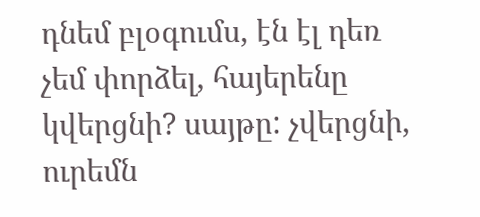դնեմ բլօգումս, էն էլ դեռ չեմ փորձել, հայերենը կվերցնի? սայթը: չվերցնի, ուրեմն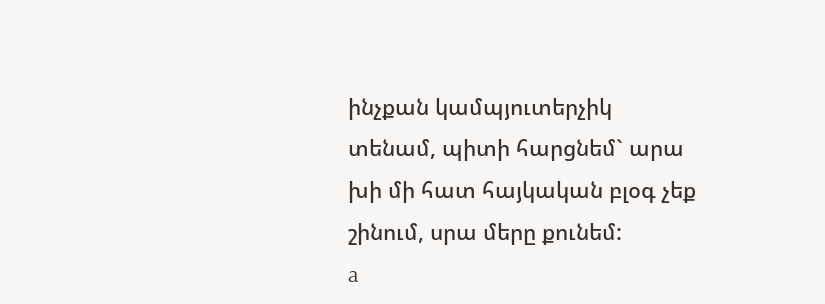ինչքան կամպյուտերչիկ տենամ, պիտի հարցնեմ` արա խի մի հատ հայկական բլօգ չեք շինում, սրա մերը քունեմ:
a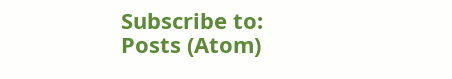Subscribe to:
Posts (Atom)